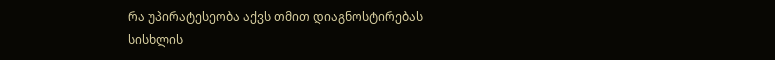რა უპირატესეობა აქვს თმით დიაგნოსტირებას სისხლის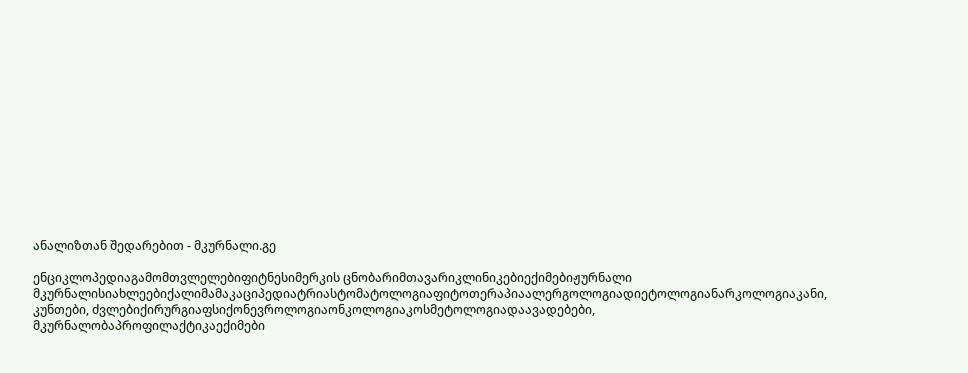ანალიზთან შედარებით - მკურნალი.გე

ენციკლოპედიაგამომთვლელებიფიტნესიმერკის ცნობარიმთავარიკლინიკებიექიმებიჟურნალი მკურნალისიახლეებიქალიმამაკაციპედიატრიასტომატოლოგიაფიტოთერაპიაალერგოლოგიადიეტოლოგიანარკოლოგიაკანი, კუნთები, ძვლებიქირურგიაფსიქონევროლოგიაონკოლოგიაკოსმეტოლოგიადაავადებები, მკურნალობაპროფილაქტიკაექიმები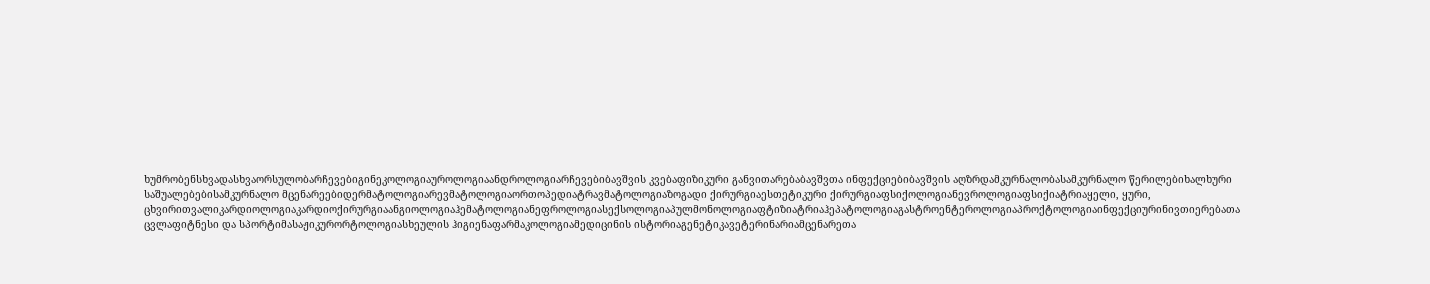ხუმრობენსხვადასხვაორსულობარჩევებიგინეკოლოგიაუროლოგიაანდროლოგიარჩევებიბავშვის კვებაფიზიკური განვითარებაბავშვთა ინფექციებიბავშვის აღზრდამკურნალობასამკურნალო წერილებიხალხური საშუალებებისამკურნალო მცენარეებიდერმატოლოგიარევმატოლოგიაორთოპედიატრავმატოლოგიაზოგადი ქირურგიაესთეტიკური ქირურგიაფსიქოლოგიანევროლოგიაფსიქიატრიაყელი, ყური, ცხვირითვალიკარდიოლოგიაკარდიოქირურგიაანგიოლოგიაჰემატოლოგიანეფროლოგიასექსოლოგიაპულმონოლოგიაფტიზიატრიაჰეპატოლოგიაგასტროენტეროლოგიაპროქტოლოგიაინფექციურინივთიერებათა ცვლაფიტნესი და სპორტიმასაჟიკურორტოლოგიასხეულის ჰიგიენაფარმაკოლოგიამედიცინის ისტორიაგენეტიკავეტერინარიამცენარეთა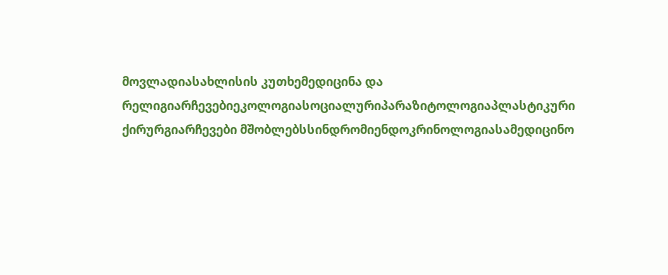მოვლადიასახლისის კუთხემედიცინა და რელიგიარჩევებიეკოლოგიასოციალურიპარაზიტოლოგიაპლასტიკური ქირურგიარჩევები მშობლებსსინდრომიენდოკრინოლოგიასამედიცინო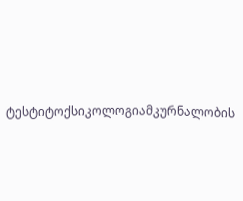ტესტიტოქსიკოლოგიამკურნალობის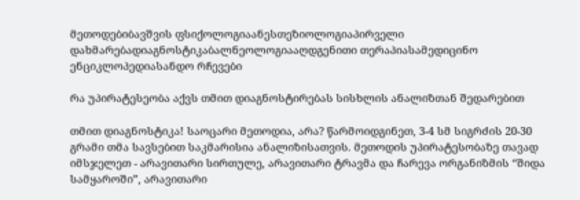მეთოდებიბავშვის ფსიქოლოგიაანესთეზიოლოგიაპირველი დახმარებადიაგნოსტიკაბალნეოლოგიააღდგენითი თერაპიასამედიცინო ენციკლოპედიასანდო რჩევები

რა უპირატესეობა აქვს თმით დიაგნოსტირებას სისხლის ანალიზთან შედარებით

თმით დიაგნოსტიკა! საოცარი მეთოდია, არა? წარმოიდგინეთ, 3-4 სმ სიგრძის 20-30 გრამი თმა სავსებით საკმარისია ანალიზისათვის. მეთოდის უპირატესობაზე თავად იმსჯელეთ - არავითარი სირთულე, არავითარი ტრავმა და ჩარევა ორგანიზმის “შიდა სამყაროში”, არავითარი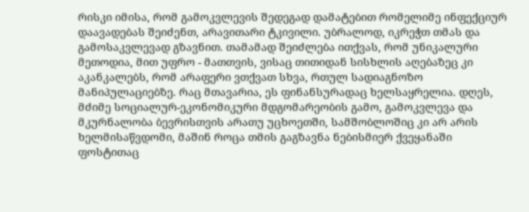რისკი იმისა, რომ გამოკვლევის შედეგად დამატებით რომელიმე ინფექციურ დაავადებას შეიძენთ, არავითარი ტკივილი. უბრალოდ, იკრეჭთ თმას და გამოსაკვლევად გზავნით. თამამად შეიძლება ითქვას, რომ უნიკალური მეთოდია, მით უფრო - მათთვის, ვისაც თითიდან სისხლის აღებაზეც კი აკანკალებს, რომ არაფერი ვთქვათ სხვა, რთულ სადიაგნოზო მანიპულაციებზე. რაც მთავარია, ეს ფინანსურადაც ხელსაყრელია. დღეს, მძიმე სოციალურ-ეკონომიკური მდგომარეობის გამო, გამოკვლევა და მკურნალობა ბევრისთვის არათუ უცხოეთში, სამშობლოშიც კი არ არის ხელმისაწვდომი, მაშინ როცა თმის გაგზავნა ნებისმიერ ქვეყანაში ფოსტითაც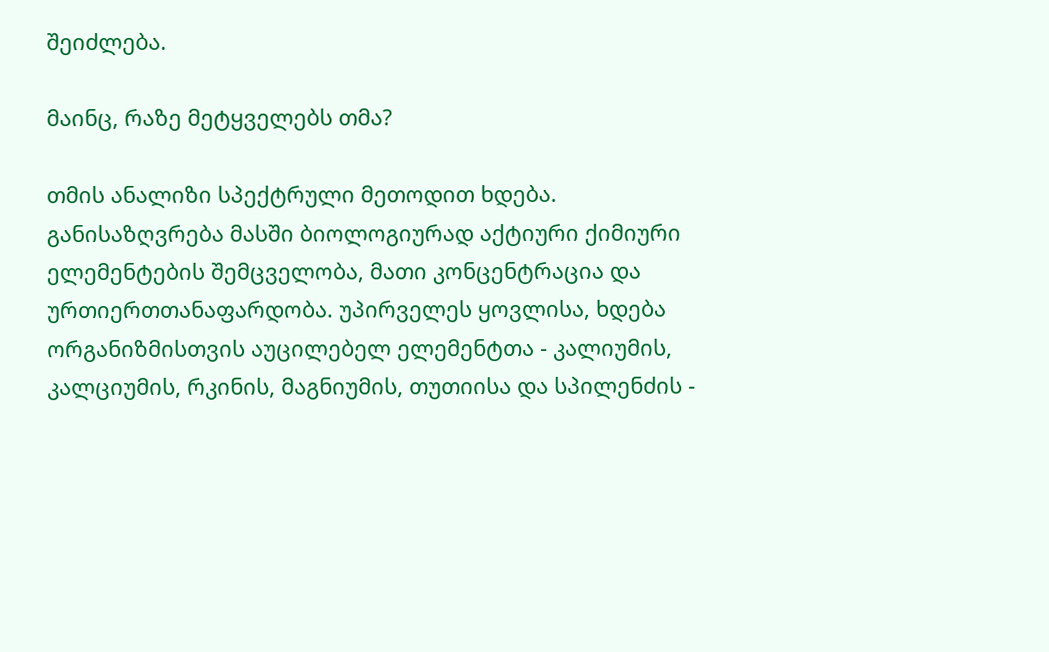შეიძლება.

მაინც, რაზე მეტყველებს თმა?

თმის ანალიზი სპექტრული მეთოდით ხდება. განისაზღვრება მასში ბიოლოგიურად აქტიური ქიმიური ელემენტების შემცველობა, მათი კონცენტრაცია და ურთიერთთანაფარდობა. უპირველეს ყოვლისა, ხდება ორგანიზმისთვის აუცილებელ ელემენტთა - კალიუმის, კალციუმის, რკინის, მაგნიუმის, თუთიისა და სპილენძის -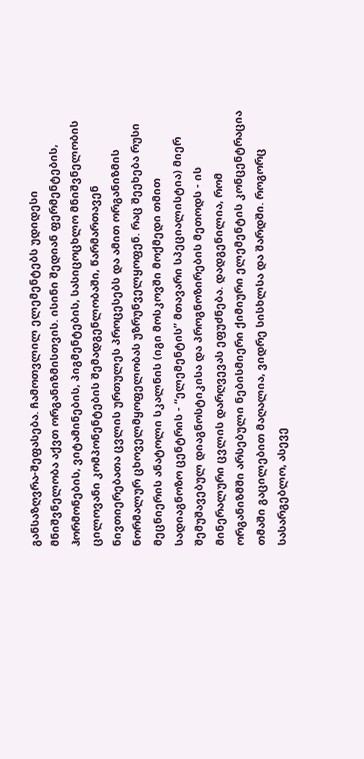განსაზღვრა-შეფასება. ჩამოთვლილ ელემენტებს უდიდესი მნიშვნელობა აქვთ ორგანიზმისთვის. ისინი შედიან ფერმენტების, ჰორმონების, ვიტამინების, პიგმენტების, სასიცოცხლო მნიშვნელობის ცილოვანი კომპონენტების შემადგენლობაში, წარმართავენ ნივთიერებათა ცვლის ურთულეს პროცესებს და ამით ორგანიზმის ნორმალურ ცხოველმყოფელობას უზრუნველყოფენ. რაც შეეხება რუსი მეცნიერის ანატოლი სკალნის (იგი მოსკოვში მოქმედი თმით სადიაგნოზო ცენტრის - “ელემენტის” მთავარი სპეციალისტია) მიერ შემუშავებულ დიაგნოსტიკისა და პროგნოზირების მეთოდს - ის მინერალური ცვლის დარღვევას ეფუძნება. დადგენილია, რომ ორგანიზმში არსებული ნებისმიერი ქიმიური ელემენტის კონცენტრაცია თმაში გაცილებით მაღალია, ვიდრე სისხლსა და შარდში. როგორც სასარგებლო, ასევე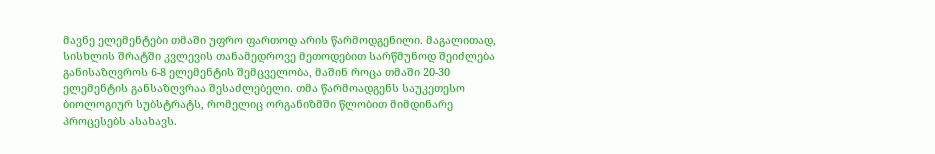მავნე ელემენტები თმაში უფრო ფართოდ არის წარმოდგენილი. მაგალითად, სისხლის შრატში კვლევის თანამედროვე მეთოდებით სარწმუნოდ შეიძლება განისაზღვროს 6-8 ელემენტის შემცველობა, მაშინ როცა თმაში 20-30 ელემენტის განსაზღვრაა შესაძლებელი. თმა წარმოადგენს საუკეთესო ბიოლოგიურ სუბსტრატს, რომელიც ორგანიზმში წლობით მიმდინარე პროცესებს ასახავს.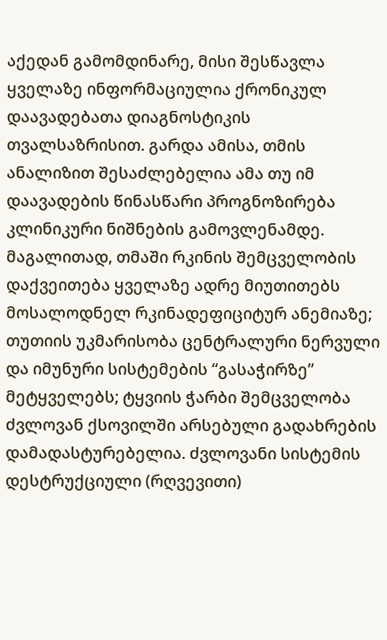აქედან გამომდინარე, მისი შესწავლა ყველაზე ინფორმაციულია ქრონიკულ დაავადებათა დიაგნოსტიკის თვალსაზრისით. გარდა ამისა, თმის ანალიზით შესაძლებელია ამა თუ იმ დაავადების წინასწარი პროგნოზირება კლინიკური ნიშნების გამოვლენამდე. მაგალითად, თმაში რკინის შემცველობის დაქვეითება ყველაზე ადრე მიუთითებს მოსალოდნელ რკინადეფიციტურ ანემიაზე; თუთიის უკმარისობა ცენტრალური ნერვული და იმუნური სისტემების “გასაჭირზე” მეტყველებს; ტყვიის ჭარბი შემცველობა ძვლოვან ქსოვილში არსებული გადახრების დამადასტურებელია. ძვლოვანი სისტემის დესტრუქციული (რღვევითი)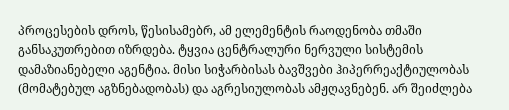პროცესების დროს, წესისამებრ, ამ ელემენტის რაოდენობა თმაში განსაკუთრებით იზრდება. ტყვია ცენტრალური ნერვული სისტემის დამაზიანებელი აგენტია. მისი სიჭარბისას ბავშვები ჰიპერრეაქტიულობას (მომატებულ აგზნებადობას) და აგრესიულობას ამჟღავნებენ. არ შეიძლება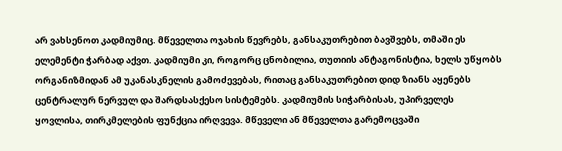არ ვახსენოთ კადმიუმიც. მწეველთა ოჯახის წევრებს, განსაკუთრებით ბავშვებს, თმაში ეს ელემენტი ჭარბად აქვთ. კადმიუმი კი, როგორც ცნობილია, თუთიის ანტაგონისტია, ხელს უწყობს ორგანიზმიდან ამ უკანასკნელის გამოძევებას, რითაც განსაკუთრებით დიდ ზიანს აყენებს ცენტრალურ ნერვულ და შარდსასქესო სისტემებს. კადმიუმის სიჭარბისას, უპირველეს ყოვლისა, თირკმელების ფუნქცია ირღვევა. მწეველი ან მწეველთა გარემოცვაში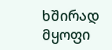ხშირად მყოფი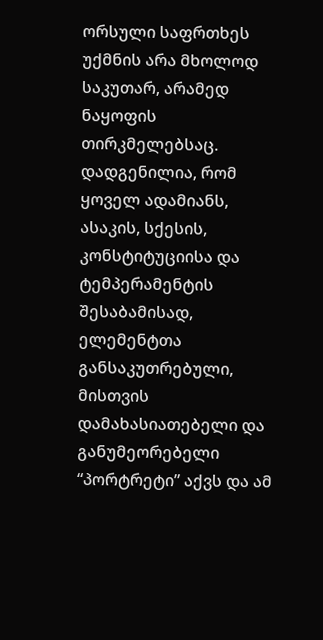ორსული საფრთხეს უქმნის არა მხოლოდ საკუთარ, არამედ ნაყოფის თირკმელებსაც. დადგენილია, რომ ყოველ ადამიანს, ასაკის, სქესის, კონსტიტუციისა და ტემპერამენტის შესაბამისად, ელემენტთა განსაკუთრებული, მისთვის დამახასიათებელი და განუმეორებელი “პორტრეტი” აქვს და ამ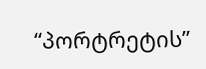“პორტრეტის”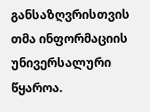განსაზღვრისთვის თმა ინფორმაციის უნივერსალური წყაროა.